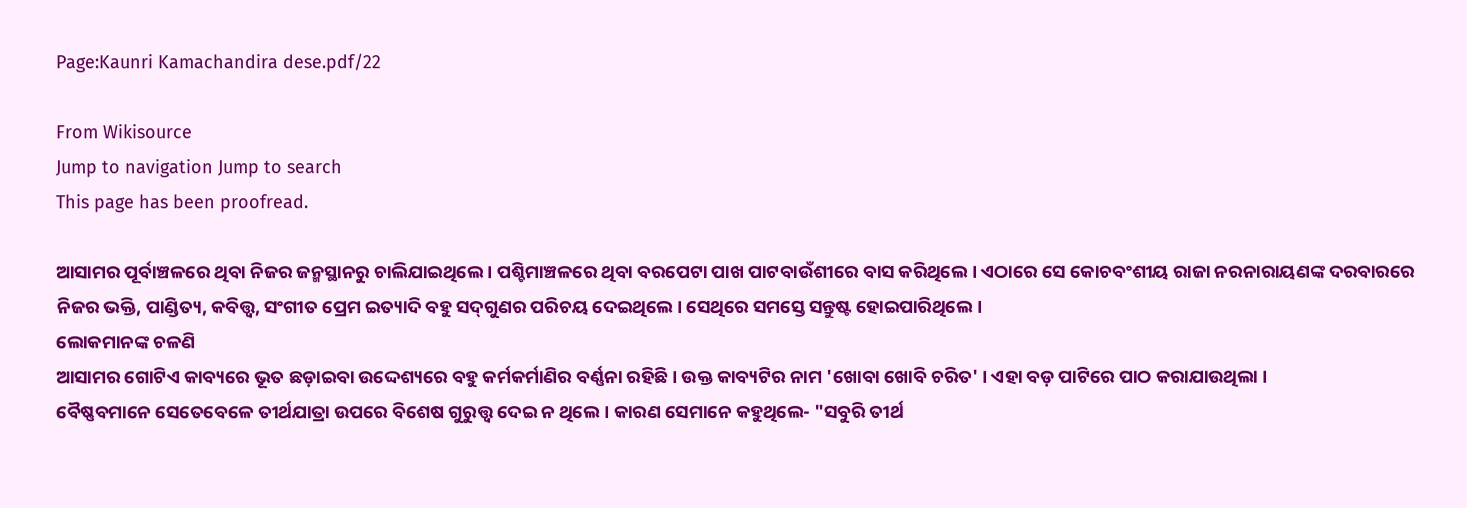Page:Kaunri Kamachandira dese.pdf/22

From Wikisource
Jump to navigation Jump to search
This page has been proofread.

ଆସାମର ପୂର୍ବାଞ୍ଚଳରେ ଥିବା ନିଜର ଜନ୍ମସ୍ଥାନରୁ ଚାଲିଯାଇଥିଲେ । ପଶ୍ଚିମାଞ୍ଚଳରେ ଥିବା ବରପେଟା ପାଖ ପାଟବାଉଁଶୀରେ ବାସ କରିଥିଲେ । ଏଠାରେ ସେ କୋଚବଂଶୀୟ ରାଜା ନରନାରାୟଣଙ୍କ ଦରବାରରେ ନିଜର ଭକ୍ତି, ପାଣ୍ଡିତ୍ୟ, କବିତ୍ତ୍ଵ, ସଂଗୀତ ପ୍ରେମ ଇତ୍ୟାଦି ବହୁ ସଦ୍‌ଗୁଣର ପରିଚୟ ଦେଇଥିଲେ । ସେଥିରେ ସମସ୍ତେ ସନ୍ତୁଷ୍ଟ ହୋଇପାରିଥିଲେ ।
ଲୋକମାନଙ୍କ ଚଳଣି
ଆସାମର ଗୋଟିଏ କାବ୍ୟରେ ଭୂତ ଛଡ଼ାଇବା ଉଦ୍ଦେଶ୍ୟରେ ବହୁ କର୍ମକର୍ମାଣିର ବର୍ଣ୍ଣନା ରହିଛି । ଉକ୍ତ କାବ୍ୟଟିର ନାମ 'ଖୋବା ଖୋବି ଚରିତ' । ଏହା ବଡ଼ ପାଟିରେ ପାଠ କରାଯାଉଥିଲା ।
ବୈଷ୍ଣବମାନେ ସେତେବେଳେ ତୀର୍ଥଯାତ୍ରା ଉପରେ ବିଶେଷ ଗୁରୁତ୍ତ୍ଵ ଦେଇ ନ ଥିଲେ । କାରଣ ସେମାନେ କହୁଥିଲେ- "ସବୁରି ତୀର୍ଥ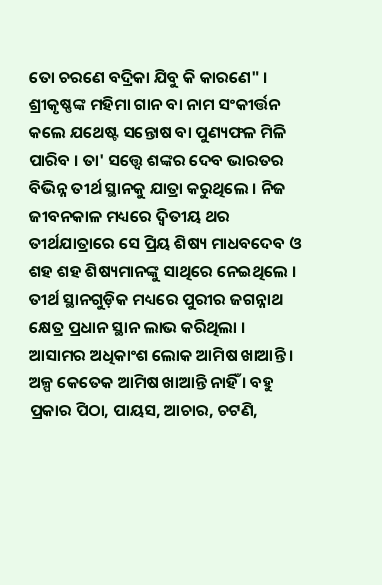ତୋ ଚରଣେ ବଦ୍ରିକା ଯିବୁ କି କାରଣେ" । ଶ୍ରୀକୃଷ୍ଣଙ୍କ ମହିମା ଗାନ ବା ନାମ ସଂକୀର୍ତ୍ତନ କଲେ ଯଥେଷ୍ଟ ସନ୍ତୋଷ ବା ପୁଣ୍ୟଫଳ ମିଳି ପାରିବ । ତା' ସତ୍ତ୍ଵେ ଶଙ୍କର ଦେବ ଭାରତର ବିଭିନ୍ନ ତୀର୍ଥ ସ୍ଥାନକୁ ଯାତ୍ରା କରୁଥିଲେ । ନିଜ ଜୀବନକାଳ ମଧ୍ୟରେ ଦ୍ଵିତୀୟ ଥର ତୀର୍ଥଯାତ୍ରାରେ ସେ ପ୍ରିୟ ଶିଷ୍ୟ ମାଧବଦେବ ଓ ଶହ ଶହ ଶିଷ୍ୟମାନଙ୍କୁ ସାଥିରେ ନେଇଥିଲେ । ତୀର୍ଥ ସ୍ଥାନଗୁଡ଼ିକ ମଧ୍ୟରେ ପୁରୀର ଜଗନ୍ନାଥ କ୍ଷେତ୍ର ପ୍ରଧାନ ସ୍ଥାନ ଲାଭ କରିଥିଲା ।
ଆସାମର ଅଧିକାଂଶ ଲୋକ ଆମିଷ ଖାଆନ୍ତି । ଅଳ୍ପ କେତେକ ଆମିଷ ଖାଆନ୍ତି ନାହିଁ । ବହୁ ପ୍ରକାର ପିଠା, ପାୟସ, ଆଚାର, ଚଟଣି,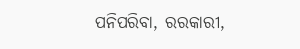ପନିପରିବା, ରରକାରୀ,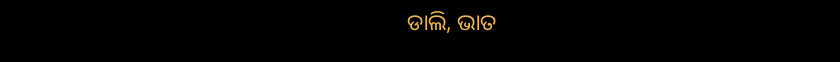ଡାଲି, ଭାତ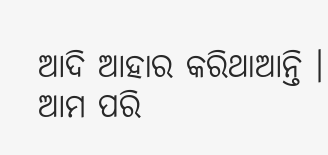ଆଦି ଆହାର କରିଥାଆନ୍ତି । ଆମ ପରି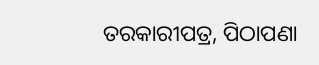ତରକାରୀପତ୍ର, ପିଠାପଣା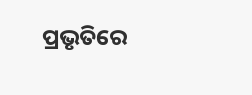ପ୍ରଭୃତିରେ